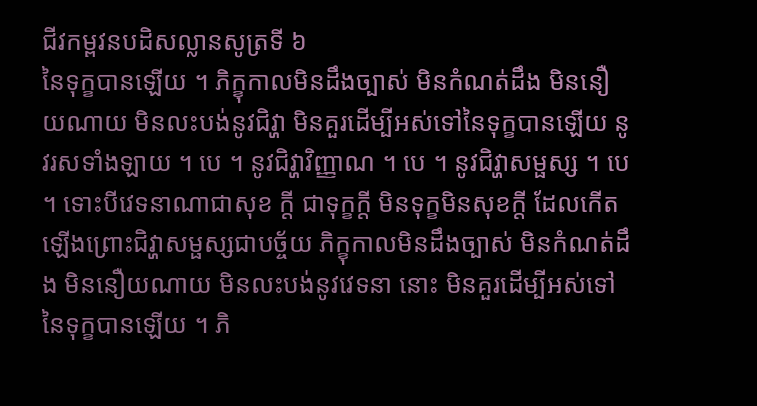ជីវកម្ពវនបដិសល្លានសូត្រទី ៦
នៃទុក្ខបានឡើយ ។ ភិក្ខុកាលមិនដឹងច្បាស់ មិនកំណត់ដឹង មិននឿយណាយ មិនលះបង់នូវជិវ្ហា មិនគួរដើម្បីអស់ទៅនៃទុក្ខបានឡើយ នូវរសទាំងឡាយ ។ បេ ។ នូវជិវ្ហាវិញ្ញាណ ។ បេ ។ នូវជិវ្ហាសម្ផស្ស ។ បេ ។ ទោះបីវេទនាណាជាសុខ ក្តី ជាទុក្ខក្តី មិនទុក្ខមិនសុខក្តី ដែលកើតឡើងព្រោះជិវ្ហាសម្ផស្សជាបច្ច័យ ភិក្ខុកាលមិនដឹងច្បាស់ មិនកំណត់ដឹង មិននឿយណាយ មិនលះបង់នូវវេទនា នោះ មិនគួរដើម្បីអស់ទៅនៃទុក្ខបានឡើយ ។ ភិ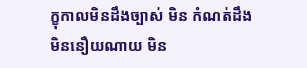ក្ខុកាលមិនដឹងច្បាស់ មិន កំណត់ដឹង មិននឿយណាយ មិន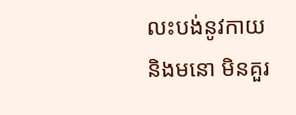លះបង់នូវកាយ និងមនោ មិនគួរ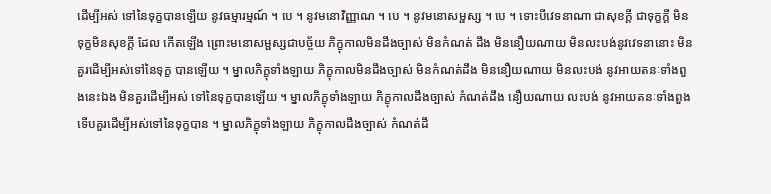ដើម្បីអស់ ទៅនៃទុក្ខបានឡើយ នូវធម្មារម្មណ៍ ។ បេ ។ នូវមនោវិញ្ញាណ ។ បេ ។ នូវមនោសម្ផស្ស ។ បេ ។ ទោះបីវេទនាណា ជាសុខក្តី ជាទុក្ខក្តី មិនទុក្ខមិនសុខក្តី ដែល កើតឡើង ព្រោះមនោសម្ផស្សជាបច្ច័យ ភិក្ខុកាលមិនដឹងច្បាស់ មិនកំណត់ ដឹង មិននឿយណាយ មិនលះបង់នូវវេទនានោះ មិនគួរដើម្បីអស់ទៅនៃទុក្ខ បានឡើយ ។ ម្នាលភិក្ខុទាំងឡាយ ភិក្ខុកាលមិនដឹងច្បាស់ មិនកំណត់ដឹង មិននឿយណាយ មិនលះបង់ នូវអាយតនៈទាំងពួងនេះឯង មិនគួរដើម្បីអស់ ទៅនៃទុក្ខបានឡើយ ។ ម្នាលភិក្ខុទាំងឡាយ ភិក្ខុកាលដឹងច្បាស់ កំណត់ដឹង នឿយណាយ លះបង់ នូវអាយតនៈទាំងពួង ទើបគួរដើម្បីអស់ទៅនៃទុក្ខបាន ។ ម្នាលភិក្ខុទាំងឡាយ ភិក្ខុកាលដឹងច្បាស់ កំណត់ដឹ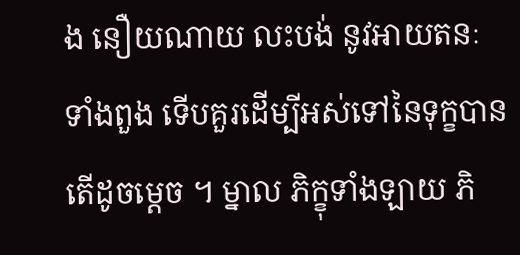ង នឿយណាយ លះបង់ នូវអាយតនៈទាំងពួង ទើបគួរដើម្បីអស់ទៅនៃទុក្ខបាន តើដូចម្តេច ។ ម្នាល ភិក្ខុទាំងឡាយ ភិ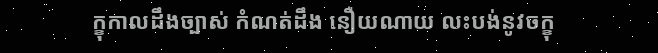ក្ខុកាលដឹងច្បាស់ កំណត់ដឹង នឿយណាយ លះបង់នូវចក្ខុ